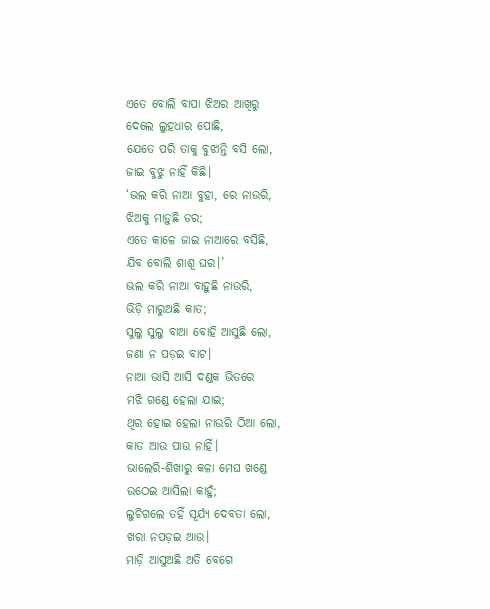ଏତେ ବୋଲି ବାପା ଝିଅର ଆଖିରୁ
ଦେଲେ ଲୁହଧାର ପୋଛି,
ଯେତେ ପରି ତାକୁ ବୁଝାନ୍ତି ବସି ଲୋ,
ଜାଇ ବୁଝୁ ନାହିଁ କିଛି।
‘ଭଲ କରି ନାଆ ବୁହା, ରେ ନାଉରି,
ଝିଅକୁ ମାଡ଼ୁଛି ଡର;
ଏତେ କାଳେ ଜାଇ ନାଆରେ ବସିଛି,
ଯିବ ବୋଲି ଶାଶୂ ଘର।’
ଭଲ କରି ନାଆ ବାହୁଛି ନାଉରି,
ଭିଡ଼ି ମାରୁଅଛି କାତ;
ସୁଲୁ ସୁଲୁ ବାଆ ବୋହି ଆସୁଛି ଲୋ,
ଜଣା ନ ପଡ଼ଇ ବାଟ।
ନାଆ ଭାସି ଆସି ଦଣ୍ଡକ ଭିତରେ
ମଝି ଗଣ୍ଡେ ହେଲା ଯାଇ;
ଥିର ହୋଇ ହେଲା ନାଉରି ଠିଆ ଲୋ,
କାତ ଆଉ ପାଉ ନାହିଁ।
ଭାଲେରି-ଶିଖାରୁ କଳା ମେଘ ଖଣ୍ଡେ
ଉଠେଇ ଆସିଲା କାହୁଁ;
ଲୁଚିଗଲେ ତହିଁ ସୂର୍ଯ୍ୟ ଦେବତା ଲୋ,
ଖରା ନପଡ଼ଇ ଆଉ।
ମାଡ଼ି ଆସୁଅଛି ଅତି ବେଗେ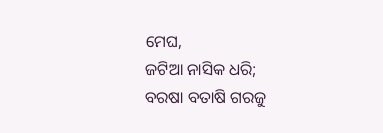ମେଘ,
ଜଟିଆ ନାସିକ ଧରି;
ବରଷା ବତାଷି ଗରଜୁ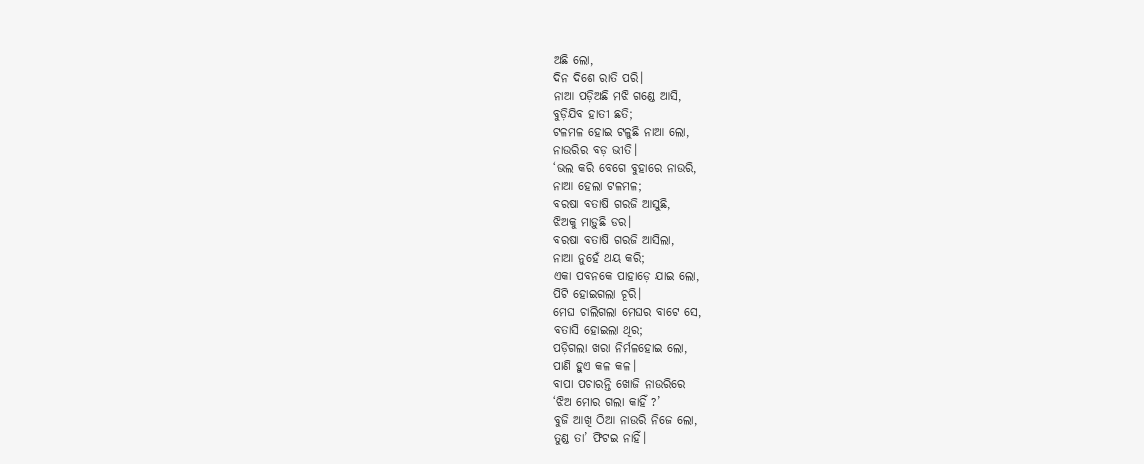ଅଛି ଲୋ,
ଦିନ ଦିଶେ ରାତି ପରି।
ନାଆ ପଡ଼ିଅଛି ମଝି ଗଣ୍ଡେ ଆସି,
ବୁଡ଼ିଯିବ ହାତୀ ଛତି;
ଟଳମଳ ହୋଇ ଟଳୁଛି ନାଆ ଲୋ,
ନାଉରିର ବଡ଼ ଭୀତି।
‘ଭଲ କରି ବେଗେ ବୁହାରେ ନାଉରି,
ନାଆ ହେଲା ଟଳମଳ;
ବରଷା ବତାଷି ଗରଜି ଆସୁଛି,
ଝିଅକୁ ମାଡ଼ୁଛି ଡର।
ବରଷା ବତାଷି ଗରଜି ଆସିଲା,
ନାଆ ନୁହେଁ ଥୟ କରି;
ଏକା ପବନକେ ପାହାଡ଼େ ଯାଇ ଲୋ,
ପିଟି ହୋଇଗଲା ଚୂରି।
ମେଘ ଚାଲିଗଲା ମେଘର ବାଟେ ସେ,
ବତାସି ହୋଇଲା ଥିର;
ପଡ଼ିଗଲା ଖରା ନିର୍ମଳହୋଇ ଲୋ,
ପାଣି ହୁଏ କଳ କଳ।
ବାପା ପଚାରନ୍ତି ଖୋଜି ନାଉରିରେ
‘ଝିଅ ମୋର ଗଲା କାହିଁ ?’
ବୁଜି ଆଖି ଠିଆ ନାଉରି ନିଜେ ଲୋ,
ତୁଣ୍ଡ ତା’ ଫିଟଇ ନାହିଁ।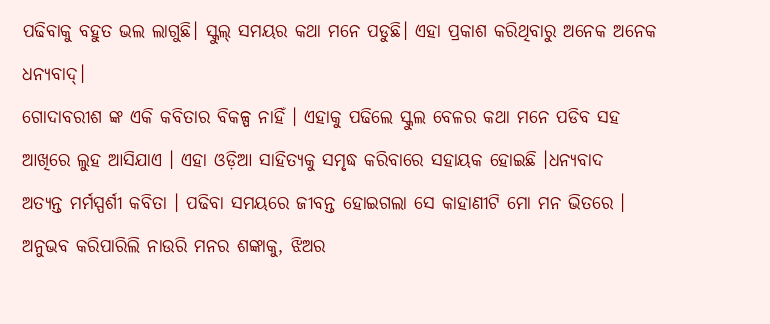ପଢିବାକୁ ବହୁତ ଭଲ ଲାଗୁଛି। ସ୍କୁଲ୍ ସମୟର କଥା ମନେ ପଡୁଛି। ଏହା ପ୍ରକାଶ କରିଥିବାରୁ ଅନେକ ଅନେକ ଧନ୍ୟବାଦ୍।
ଗୋଦାବରୀଶ ଙ୍କ ଏକି କବିତାର ବିକଳ୍ପ ନାହିଁ । ଏହାକୁ ପଢିଲେ ସ୍କୁଲ ବେଳର କଥା ମନେ ପଡିବ ସହ ଆଖିରେ ଲୁହ ଆସିଯାଏ । ଏହା ଓଡ଼ିଆ ସାହିତ୍ୟକୁ ସମୃଦ୍ଧ କରିବାରେ ସହାୟକ ହୋଇଛି ।ଧନ୍ୟବାଦ
ଅତ୍ୟନ୍ତ ମର୍ମସ୍ପର୍ଶୀ କବିତା । ପଢିବା ସମୟରେ ଜୀବନ୍ତ ହୋଇଗଲା ସେ କାହାଣୀଟି ମୋ ମନ ଭିତରେ । ଅନୁଭବ କରିପାରିଲି ନାଉରି ମନର ଶଙ୍କାକୁ, ଝିଅର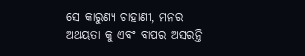ସେ କାରୁଣ୍ୟ ଚାହାଣୀ, ମନର ଅଥୟତା କୁ ଏବଂ ବାପର ଅସରନ୍ତି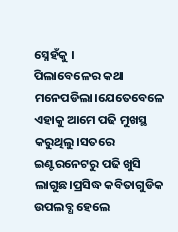ସ୍ନେହଁକୁ ।
ପିଲାବେଳେର କଥା ମନେପଡିଲା।ଯେତେବେଳେ ଏହାକୁ ଆମେ ପଢି ମୁଖସ୍ଥ କରୁଥିଲୁ।ସତରେ ଇଣ୍ଟରନେଟରୁ ପଢି ଖୁସି ଲାଗୁଛ।ପ୍ରସିଦ୍ଧ କବିତାଗୁଡିକ ଉପଲବ୍ଧ ହେଲେ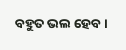ବହୁତ ଭଲ ହେବ।